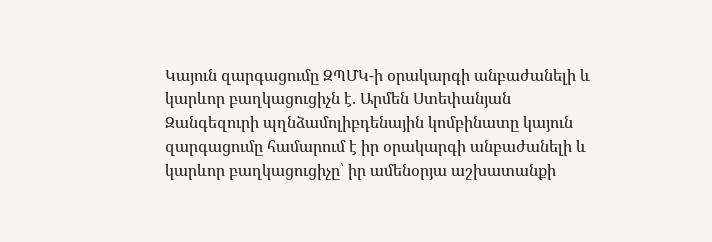Կայուն զարգացումը ԶՊՄԿ-ի օրակարգի անբաժանելի և կարևոր բաղկացուցիչն է. Արմեն Ստեփանյան
Զանգեզուրի պղնձամոլիբդենային կոմբինատը կայուն զարգացումը համարում է իր օրակարգի անբաժանելի և կարևոր բաղկացուցիչը՝ իր ամենօրյա աշխատանքի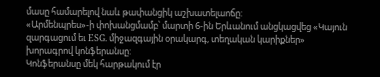մասը համարելով նաև թափանցիկ աշխատելաոճը:
«Արմենպրես»-ի փոխանցմամբ՝ մարտի 6-ին Երևանում անցկացվեց «Կայուն զարգացում եւ ESG. միջազգային օրակարգ, տեղական կարիքներ» խորագրով կոնֆերանսը:
Կոնֆերանսը մեկ հարթակում էր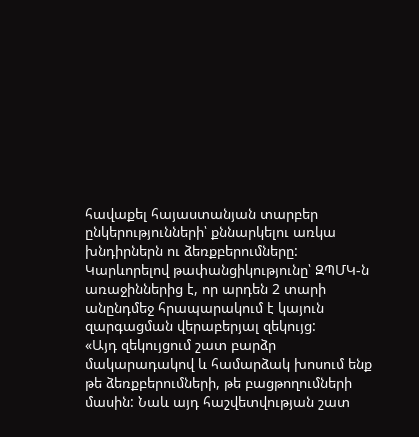հավաքել հայաստանյան տարբեր ընկերությունների՝ քննարկելու առկա խնդիրներն ու ձեռքբերումները:
Կարևորելով թափանցիկությունը՝ ԶՊՄԿ-ն առաջիններից է, որ արդեն 2 տարի անընդմեջ հրապարակում է կայուն զարգացման վերաբերյալ զեկույց:
«Այդ զեկույցում շատ բարձր մակարադակով և համարձակ խոսում ենք թե ձեռքբերումների, թե բացթողումների մասին: Նաև այդ հաշվետվության շատ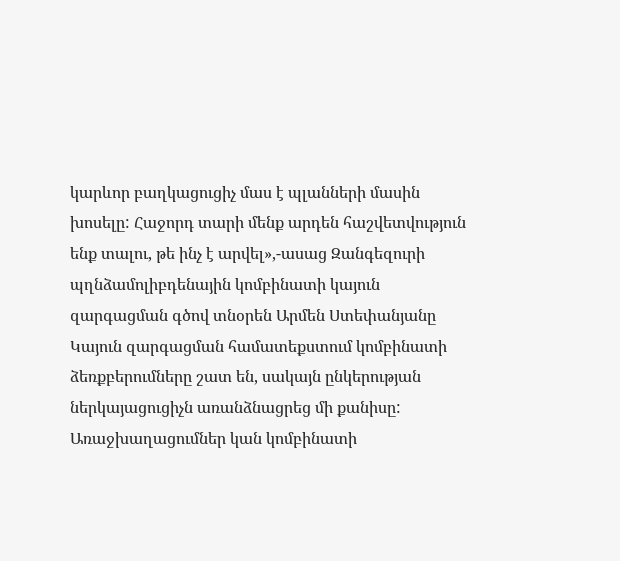կարևոր բաղկացուցիչ մաս է պլանների մասին խոսելը: Հաջորդ տարի մենք արդեն հաշվետվություն ենք տալու, թե ինչ է արվել»,-ասաց Զանգեզուրի պղնձամոլիբդենային կոմբինատի կայուն զարգացման գծով տնօրեն Արմեն Ստեփանյանը
Կայուն զարգացման համատեքստում կոմբինատի ձեռքբերումները շատ են, սակայն ընկերության ներկայացուցիչն առանձնացրեց մի քանիսը: Առաջխաղացումներ կան կոմբինատի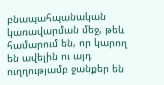բնապահպանական կառավարման մեջ, թեև համարում են, որ կարող են ավելին ու այդ ուղղությամբ ջանքեր են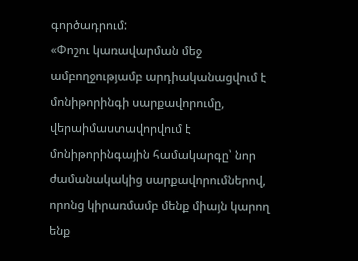գործադրում:
«Փոշու կառավարման մեջ ամբողջությամբ արդիականացվում է մոնիթորինգի սարքավորումը, վերաիմաստավորվում է մոնիթորինգային համակարգը՝ նոր ժամանակակից սարքավորումներով, որոնց կիրառմամբ մենք միայն կարող ենք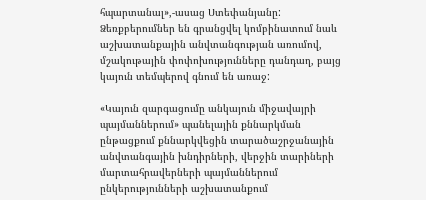հպարտանալ»,-ասաց Ստեփանյանը:
Ձեռքբերումներ են գրանցվել կոմբինատում նաև աշխատանքային անվտանգության առումով, մշակութային փոփոխությունները դանդաղ, բայց կայուն տեմպերով գնում են առաջ:

«Կայուն զարգացումը անկայուն միջավայրի պայմաններում» պանելային քննարկման ընթացքում քննարկվեցին տարածաշրջանային անվտանգային խնդիրների, վերջին տարիների մարտահրավերների պայմաններում ընկերությունների աշխատանքում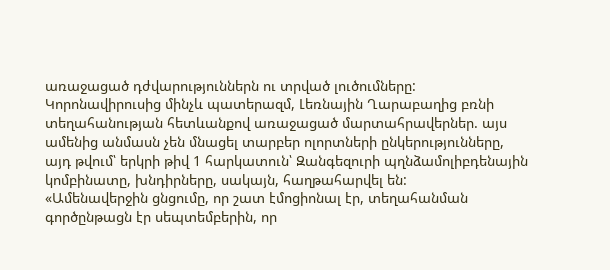առաջացած դժվարություններն ու տրված լուծումները: Կորոնավիրուսից մինչև պատերազմ, Լեռնային Ղարաբաղից բռնի տեղահանության հետևանքով առաջացած մարտահրավերներ. այս ամենից անմասն չեն մնացել տարբեր ոլորտների ընկերությունները, այդ թվում՝ երկրի թիվ 1 հարկատուն՝ Զանգեզուրի պղնձամոլիբդենային կոմբինատը, խնդիրները, սակայն, հաղթահարվել են:
«Ամենավերջին ցնցումը, որ շատ էմոցիոնալ էր, տեղահանման գործընթացն էր սեպտեմբերին, որ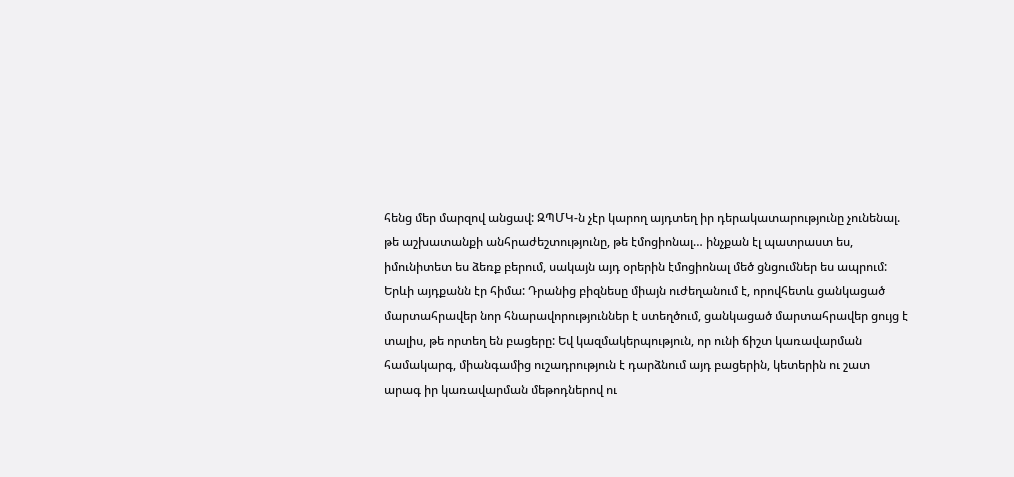հենց մեր մարզով անցավ: ԶՊՄԿ-ն չէր կարող այդտեղ իր դերակատարությունը չունենալ. թե աշխատանքի անհրաժեշտությունը, թե էմոցիոնալ… ինչքան էլ պատրաստ ես, իմունիտետ ես ձեռք բերում, սակայն այդ օրերին էմոցիոնալ մեծ ցնցումներ ես ապրում: Երևի այդքանն էր հիմա: Դրանից բիզնեսը միայն ուժեղանում է, որովհետև ցանկացած մարտահրավեր նոր հնարավորություններ է ստեղծում, ցանկացած մարտահրավեր ցույց է տալիս, թե որտեղ են բացերը: Եվ կազմակերպություն, որ ունի ճիշտ կառավարման համակարգ, միանգամից ուշադրություն է դարձնում այդ բացերին, կետերին ու շատ արագ իր կառավարման մեթոդներով ու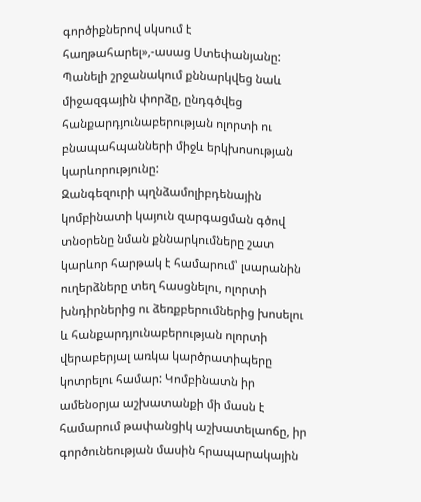գործիքներով սկսում է հաղթահարել»,-ասաց Ստեփանյանը:
Պանելի շրջանակում քննարկվեց նաև միջազգային փորձը, ընդգծվեց հանքարդյունաբերության ոլորտի ու բնապահպանների միջև երկխոսության կարևորությունը:
Զանգեզուրի պղնձամոլիբդենային կոմբինատի կայուն զարգացման գծով տնօրենը նման քննարկումները շատ կարևոր հարթակ է համարում՝ լսարանին ուղերձները տեղ հասցնելու, ոլորտի խնդիրներից ու ձեռքբերումներից խոսելու և հանքարդյունաբերության ոլորտի վերաբերյալ առկա կարծրատիպերը կոտրելու համար: Կոմբինատն իր ամենօրյա աշխատանքի մի մասն է համարում թափանցիկ աշխատելաոճը, իր գործունեության մասին հրապարակային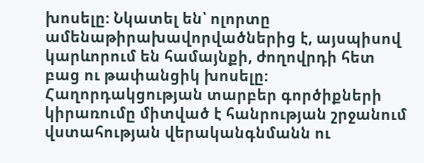խոսելը: Նկատել են՝ ոլորտը ամենաթիրախավորվածներից է, այսպիսով կարևորում են համայնքի, ժողովրդի հետ բաց ու թափանցիկ խոսելը: Հաղորդակցության տարբեր գործիքների կիրառումը միտված է հանրության շրջանում վստահության վերականգնմանն ու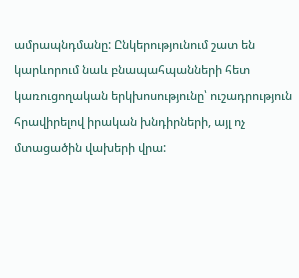ամրապնդմանը: Ընկերությունում շատ են կարևորում նաև բնապահպանների հետ կառուցողական երկխոսությունը՝ ուշադրություն հրավիրելով իրական խնդիրների, այլ ոչ մտացածին վախերի վրա: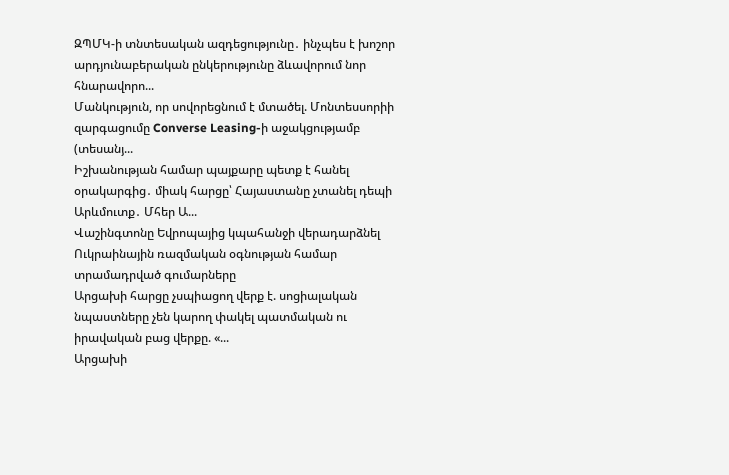ԶՊՄԿ-ի տնտեսական ազդեցությունը․ ինչպես է խոշոր արդյունաբերական ընկերությունը ձևավորում նոր հնարավորո...
Մանկություն, որ սովորեցնում է մտածել. Մոնտեսսորիի զարգացումը Converse Leasing-ի աջակցությամբ (տեսանյ...
Իշխանության համար պայքարը պետք է հանել օրակարգից․ միակ հարցը՝ Հայաստանը չտանել դեպի Արևմուտք․ Մհեր Ա...
Վաշինգտոնը Եվրոպայից կպահանջի վերադարձնել Ուկրաինային ռազմական օգնության համար տրամադրված գումարները
Արցախի հարցը չսպիացող վերք է. սոցիալական նպաստները չեն կարող փակել պատմական ու իրավական բաց վերքը. «...
Արցախի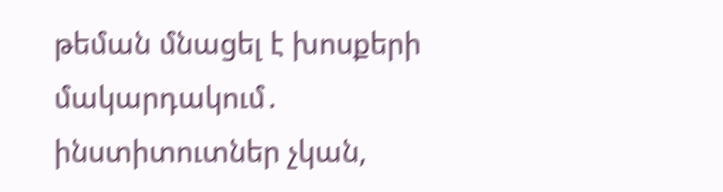թեման մնացել է խոսքերի մակարդակում․ ինստիտուտներ չկան,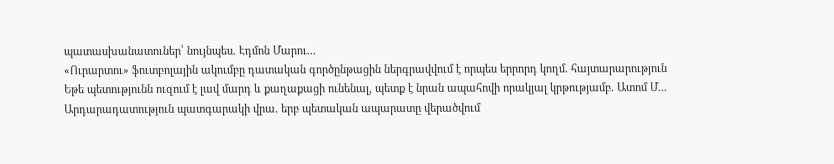պատասխանատուներ՝ նույնպես. Էդմոն Մարու...
«Ուրարտու» ֆուտբոլային ակումբը դատական գործընթացին ներգրավվում է որպես երրորդ կողմ․ հայտարարություն
Եթե պետությունն ուզում է լավ մարդ և քաղաքացի ունենալ, պետք է նրան ապահովի որակյալ կրթությամբ. Ատոմ Մ...
Արդարադատություն պատգարակի վրա. երբ պետական ապարատը վերածվում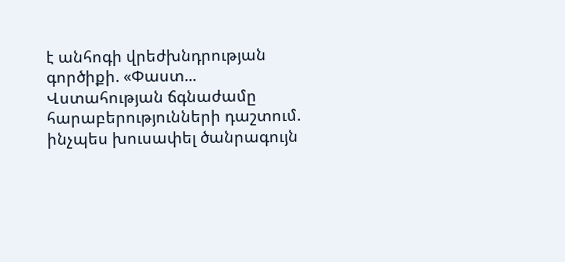է անհոգի վրեժխնդրության գործիքի. «Փաստ...
Վստահության ճգնաժամը հարաբերությունների դաշտում. ինչպես խուսափել ծանրագույն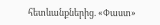հետևանքներից. «Փաստ»